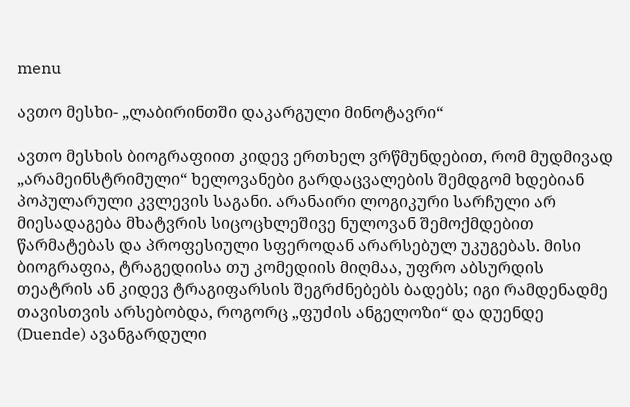menu

ავთო მესხი- „ლაბირინთში დაკარგული მინოტავრი“

ავთო მესხის ბიოგრაფიით კიდევ ერთხელ ვრწმუნდებით, რომ მუდმივად „არამეინსტრიმული“ ხელოვანები გარდაცვალების შემდგომ ხდებიან პოპულარული კვლევის საგანი. არანაირი ლოგიკური სარჩული არ მიესადაგება მხატვრის სიცოცხლეშივე ნულოვან შემოქმდებით წარმატებას და პროფესიული სფეროდან არარსებულ უკუგებას. მისი ბიოგრაფია, ტრაგედიისა თუ კომედიის მიღმაა, უფრო აბსურდის თეატრის ან კიდევ ტრაგიფარსის შეგრძნებებს ბადებს; იგი რამდენადმე თავისთვის არსებობდა, როგორც „ფუძის ანგელოზი“ და დუენდე (Duende) ავანგარდული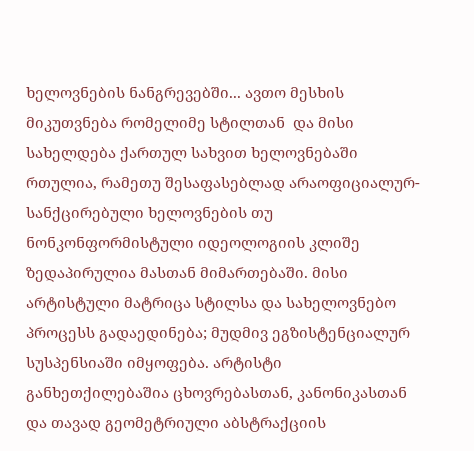ხელოვნების ნანგრევებში... ავთო მესხის მიკუთვნება რომელიმე სტილთან  და მისი სახელდება ქართულ სახვით ხელოვნებაში რთულია, რამეთუ შესაფასებლად არაოფიციალურ-სანქცირებული ხელოვნების თუ ნონკონფორმისტული იდეოლოგიის კლიშე ზედაპირულია მასთან მიმართებაში. მისი არტისტული მატრიცა სტილსა და სახელოვნებო პროცესს გადაედინება; მუდმივ ეგზისტენციალურ სუსპენსიაში იმყოფება. არტისტი განხეთქილებაშია ცხოვრებასთან, კანონიკასთან და თავად გეომეტრიული აბსტრაქციის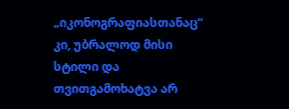„იკონოგრაფიასთანაც“ კი, უბრალოდ მისი სტილი და თვითგამოხატვა არ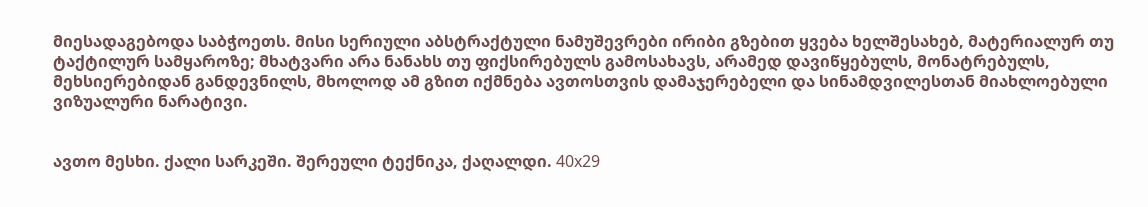მიესადაგებოდა საბჭოეთს. მისი სერიული აბსტრაქტული ნამუშევრები ირიბი გზებით ყვება ხელშესახებ, მატერიალურ თუ ტაქტილურ სამყაროზე; მხატვარი არა ნანახს თუ ფიქსირებულს გამოსახავს, არამედ დავიწყებულს, მონატრებულს, მეხსიერებიდან განდევნილს, მხოლოდ ამ გზით იქმნება ავთოსთვის დამაჯერებელი და სინამდვილესთან მიახლოებული ვიზუალური ნარატივი.


ავთო მესხი. ქალი სარკეში. შერეული ტექნიკა, ქაღალდი. 40x29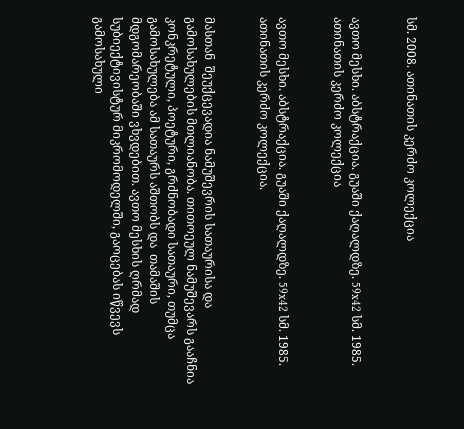სმ. 2008. ათინათის კერძო კოლექცია


ავთო მესხი. აბსტრაქცია. გუაში ქაღალდზე. 59x42 სმ. 1985. ათინათის კერძო კოლექცია


ავთო მესხი. აბსტრაქცია. გუაში ქაღალდზე. 59x42 სმ. 1985. ათინათის კერძო კოლექცია.


მასთან  შეუქცევადია ნამუშევრის სათაურისა და გამოსახულების მთლიანობა. თითოეულ ნამუშევარს გააჩნია  კონკრეტული, პოეტური, გრძნობადი სათაური, თუმცა გამოსახულება ამ სათაურს აშთობს და  თამაშის მდგომარეობაში ვხვდებით. ავთო მესხის ღრმად სუბიექტივისტურ მიკრომოდელში, გაოცებას იწვევს გამოსახული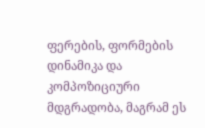ფერების, ფორმების დინამიკა და კომპოზიციური მდგრადობა, მაგრამ ეს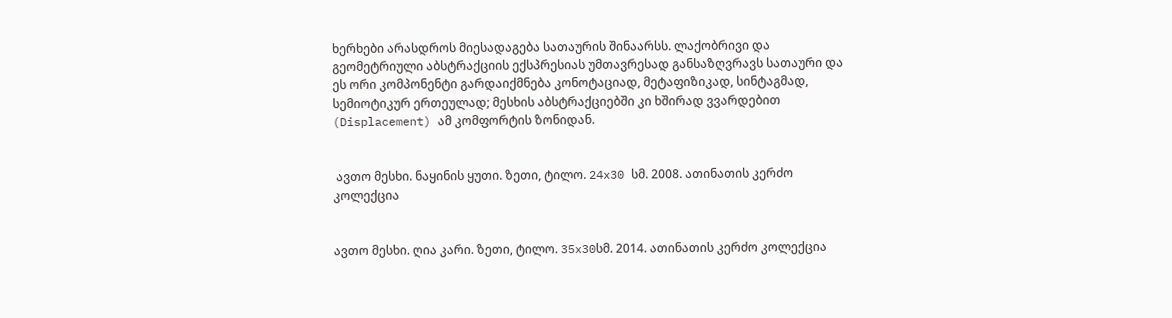ხერხები არასდროს მიესადაგება სათაურის შინაარსს. ლაქობრივი და გეომეტრიული აბსტრაქციის ექსპრესიას უმთავრესად განსაზღვრავს სათაური და ეს ორი კომპონენტი გარდაიქმნება კონოტაციად, მეტაფიზიკად, სინტაგმად, სემიოტიკურ ერთეულად; მესხის აბსტრაქციებში კი ხშირად ვვარდებით (Displacement) ამ კომფორტის ზონიდან.


 ავთო მესხი. ნაყინის ყუთი. ზეთი, ტილო. 24x30 სმ. 2008. ათინათის კერძო კოლექცია


ავთო მესხი. ღია კარი. ზეთი, ტილო. 35x30სმ. 2014. ათინათის კერძო კოლექცია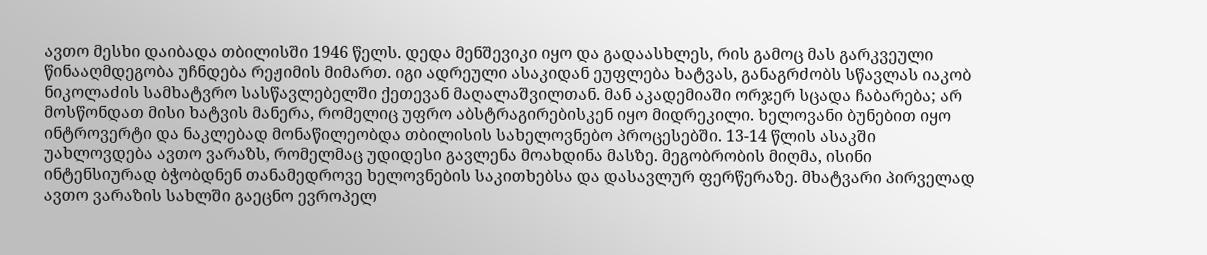ავთო მესხი დაიბადა თბილისში 1946 წელს. დედა მენშევიკი იყო და გადაასხლეს, რის გამოც მას გარკვეული წინააღმდეგობა უჩნდება რეჟიმის მიმართ. იგი ადრეული ასაკიდან ეუფლება ხატვას, განაგრძობს სწავლას იაკობ ნიკოლაძის სამხატვრო სასწავლებელში ქეთევან მაღალაშვილთან. მან აკადემიაში ორჯერ სცადა ჩაბარება; არ მოსწონდათ მისი ხატვის მანერა, რომელიც უფრო აბსტრაგირებისკენ იყო მიდრეკილი. ხელოვანი ბუნებით იყო ინტროვერტი და ნაკლებად მონაწილეობდა თბილისის სახელოვნებო პროცესებში. 13-14 წლის ასაკში უახლოვდება ავთო ვარაზს, რომელმაც უდიდესი გავლენა მოახდინა მასზე. მეგობრობის მიღმა, ისინი ინტენსიურად ბჭობდნენ თანამედროვე ხელოვნების საკითხებსა და დასავლურ ფერწერაზე. მხატვარი პირველად ავთო ვარაზის სახლში გაეცნო ევროპელ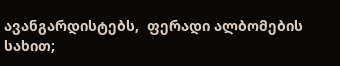ავანგარდისტებს,  ფერადი ალბომების სახით;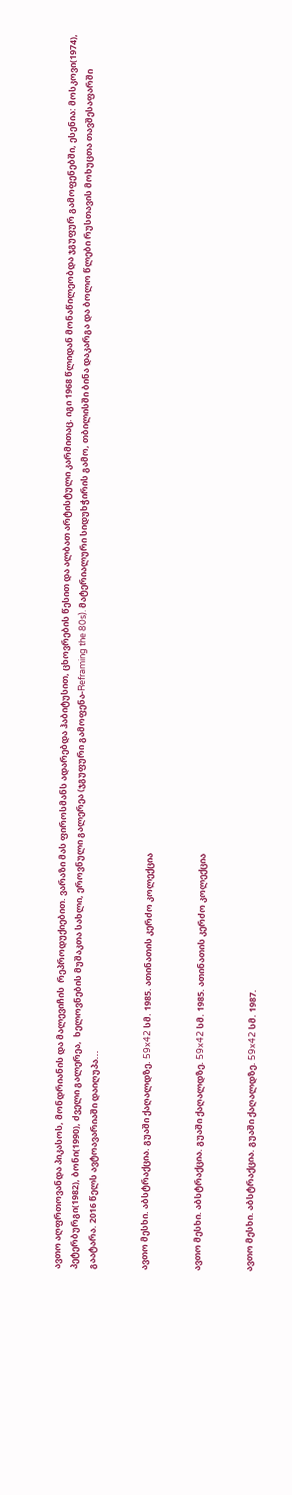ავთო აღფრთოვანდა პიკასოს, მონდრიანის და მალევიჩის  რეპროდუქიებით. ვარაზი მას ფიროსმანს ადარებდა ჰაბიტუსით, ცხოვრების წესით და ალბათ არტისტული კარმითაც. იგი 1968 წლიდან მონაწილეობდა ჯგუფურ გამოფენებში, ესენია: მოსკოვი(1974), პეტერბურგი(1982), ბონი(1990), ძველი გალერეა,  ხელოვნების მუშაკთა სახლი, ეროვნული გალერეა (ჯგუფური გამოფენა-Reframing the 80s). მატერიალური სიდუხჭირის გამო, თბილისში ბინა დაკარგა და ბოლო წლები რუსთავის მოხუცთა თავშესაფარში გაატარა. 2016 წელს ავტოავარიაში დაიღუპა...


ავთო მესხი. აბსტრაქცია. გუაში ქაღალდზე. 59x42 სმ. 1985. ათინათის კერძო კოლექცია


ავთო მესხი. აბსტრაქცია. გუაში ქაღალდზე. 59x42 სმ. 1985. ათინათის კერძო კოლექცია


ავთო მესხი. აბსტრაქცია. გუაში ქაღალდზე. 59x42 სმ. 1987.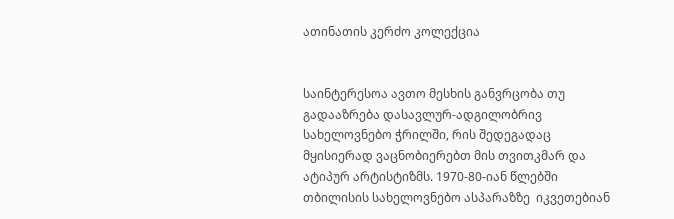ათინათის კერძო კოლექცია


საინტერესოა ავთო მესხის განვრცობა თუ გადააზრება დასავლურ-ადგილობრივ სახელოვნებო ჭრილში, რის შედეგადაც მყისიერად ვაცნობიერებთ მის თვითკმარ და ატიპურ არტისტიზმს. 1970-80-იან წლებში თბილისის სახელოვნებო ასპარაზზე  იკვეთებიან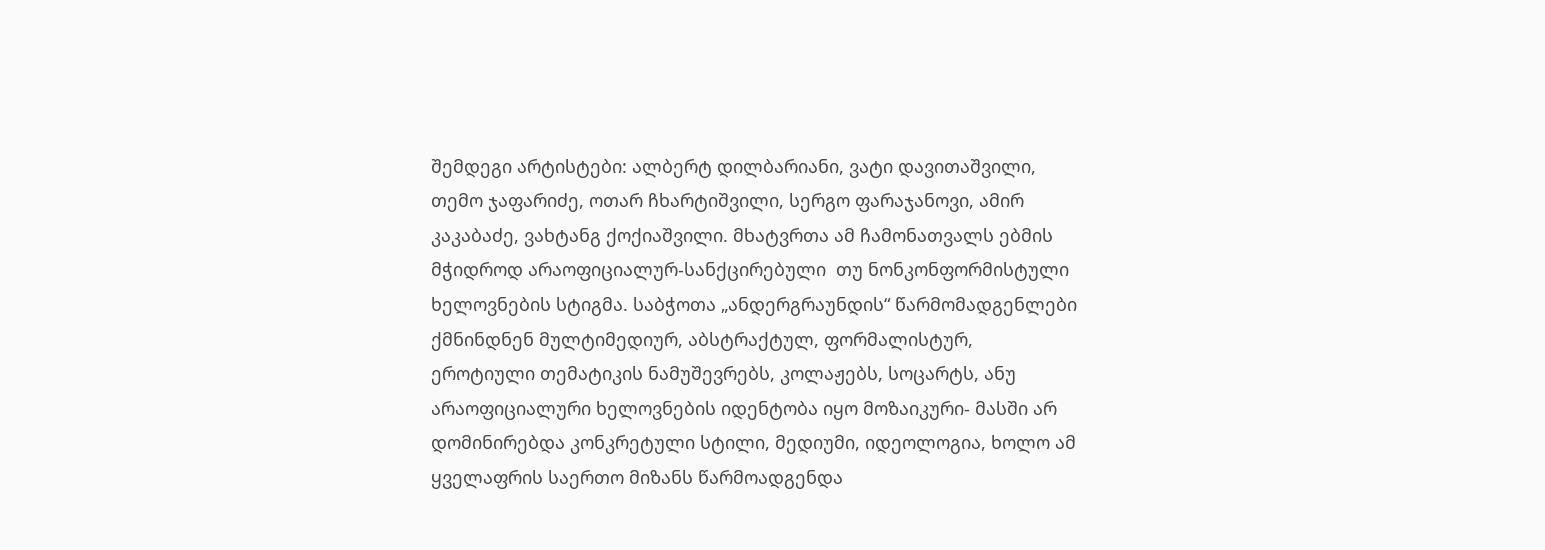შემდეგი არტისტები: ალბერტ დილბარიანი, ვატი დავითაშვილი, თემო ჯაფარიძე, ოთარ ჩხარტიშვილი, სერგო ფარაჯანოვი, ამირ  კაკაბაძე, ვახტანგ ქოქიაშვილი. მხატვრთა ამ ჩამონათვალს ებმის მჭიდროდ არაოფიციალურ-სანქცირებული  თუ ნონკონფორმისტული ხელოვნების სტიგმა. საბჭოთა „ანდერგრაუნდის“ წარმომადგენლები ქმნინდნენ მულტიმედიურ, აბსტრაქტულ, ფორმალისტურ, ეროტიული თემატიკის ნამუშევრებს, კოლაჟებს, სოცარტს, ანუ არაოფიციალური ხელოვნების იდენტობა იყო მოზაიკური- მასში არ დომინირებდა კონკრეტული სტილი, მედიუმი, იდეოლოგია, ხოლო ამ ყველაფრის საერთო მიზანს წარმოადგენდა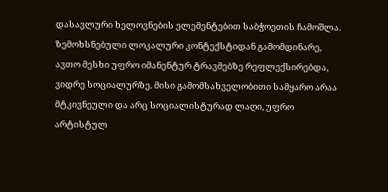დასავლური ხელოვნების ელემენტებით საბჭოეთის ჩამოშლა. ზემოხსნებული ლოკალური კონტექსტიდან გამომდინარე, ავთო მესხი უფრო იმანენტურ ტრავმებზე რეფლექსირებდა, ვიდრე სოციალურზე. მისი გამომსახველობითი სამყარო არაა მტკივნეული და არც სოციალისტურად ლაღი, უფრო არტისტულ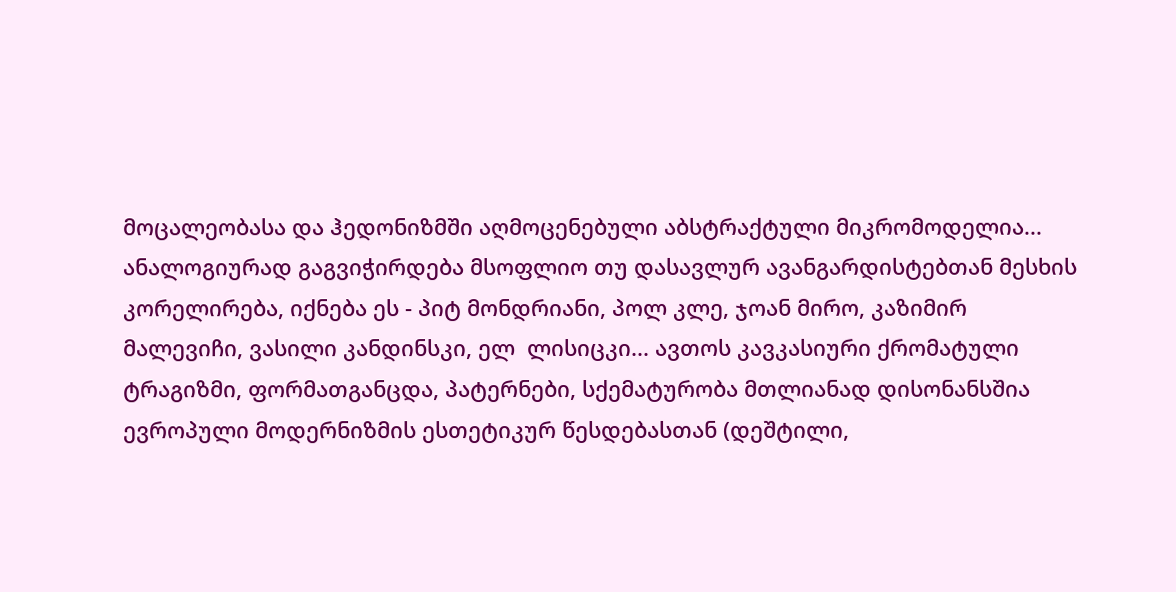მოცალეობასა და ჰედონიზმში აღმოცენებული აბსტრაქტული მიკრომოდელია... ანალოგიურად გაგვიჭირდება მსოფლიო თუ დასავლურ ავანგარდისტებთან მესხის კორელირება, იქნება ეს - პიტ მონდრიანი, პოლ კლე, ჯოან მირო, კაზიმირ მალევიჩი, ვასილი კანდინსკი, ელ  ლისიცკი... ავთოს კავკასიური ქრომატული ტრაგიზმი, ფორმათგანცდა, პატერნები, სქემატურობა მთლიანად დისონანსშია ევროპული მოდერნიზმის ესთეტიკურ წესდებასთან (დეშტილი,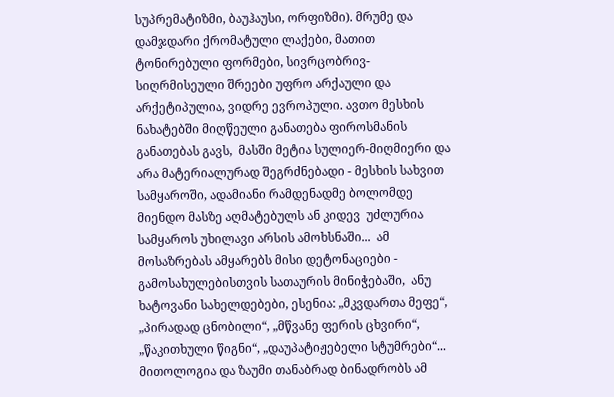სუპრემატიზმი, ბაუჰაუსი, ორფიზმი). მრუმე და დამჯდარი ქრომატული ლაქები, მათით ტონირებული ფორმები, სივრცობრივ-სიღრმისეული შრეები უფრო არქაული და არქეტიპულია, ვიდრე ევროპული. ავთო მესხის ნახატებში მიღწეული განათება ფიროსმანის განათებას გავს,  მასში მეტია სულიერ-მიღმიერი და არა მატერიალურად შეგრძნებადი - მესხის სახვით სამყაროში, ადამიანი რამდენადმე ბოლომდე მიენდო მასზე აღმატებულს ან კიდევ  უძლურია სამყაროს უხილავი არსის ამოხსნაში...  ამ მოსაზრებას ამყარებს მისი დეტონაციები - გამოსახულებისთვის სათაურის მინიჭებაში,  ანუ ხატოვანი სახელდებები, ესენია: „მკვდართა მეფე“, „პირადად ცნობილი“, „მწვანე ფერის ცხვირი“, „წაკითხული წიგნი“, „დაუპატიჟებელი სტუმრები“... მითოლოგია და ზაუმი თანაბრად ბინადრობს ამ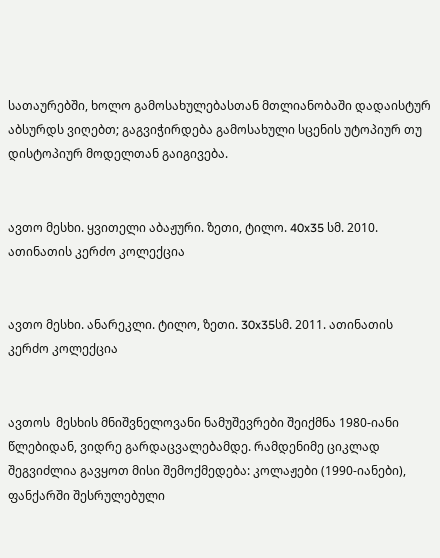სათაურებში, ხოლო გამოსახულებასთან მთლიანობაში დადაისტურ აბსურდს ვიღებთ; გაგვიჭირდება გამოსახული სცენის უტოპიურ თუ დისტოპიურ მოდელთან გაიგივება.


ავთო მესხი. ყვითელი აბაჟური. ზეთი, ტილო. 40x35 სმ. 2010. ათინათის კერძო კოლექცია


ავთო მესხი. ანარეკლი. ტილო, ზეთი. 30x35სმ. 2011. ათინათის კერძო კოლექცია


ავთოს  მესხის მნიშვნელოვანი ნამუშევრები შეიქმნა 1980-იანი წლებიდან, ვიდრე გარდაცვალებამდე. რამდენიმე ციკლად შეგვიძლია გავყოთ მისი შემოქმედება: კოლაჟები (1990-იანები), ფანქარში შესრულებული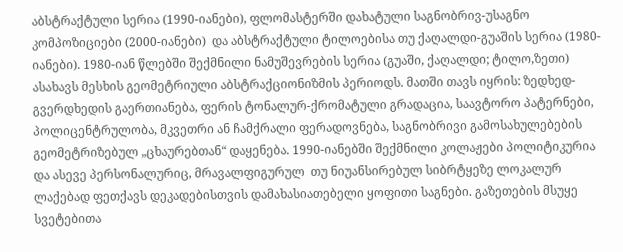აბსტრაქტული სერია (1990-იანები), ფლომასტერში დახატული საგნობრივ-უსაგნო კომპოზიციები (2000-იანები)  და აბსტრაქტული ტილოებისა თუ ქაღალდი-გუაშის სერია (1980-იანები). 1980-იან წლებში შექმნილი ნამუშევრების სერია (გუაში, ქაღალდი; ტილო,ზეთი) ასახავს მესხის გეომეტრიული აბსტრაქციონიზმის პერიოდს. მათში თავს იყრის: ზედხედ-გვერდხედის გაერთიანება, ფერის ტონალურ-ქრომატული გრადაცია, საავტორო პატერნები, პოლიცენტრულობა, მკვეთრი ან ჩამქრალი ფერადოვნება, საგნობრივი გამოსახულებების გეომეტრიზებულ „ცხაურებთან“ დაყენება. 1990-იანებში შექმნილი კოლაჟები პოლიტიკურია და ასევე პერსონალურიც, მრავალფიგურულ  თუ ნიუანსირებულ სიბრტყეზე ლოკალურ ლაქებად ფეთქავს დეკადებისთვის დამახასიათებელი ყოფითი საგნები. გაზეთების მსუყე სვეტებითა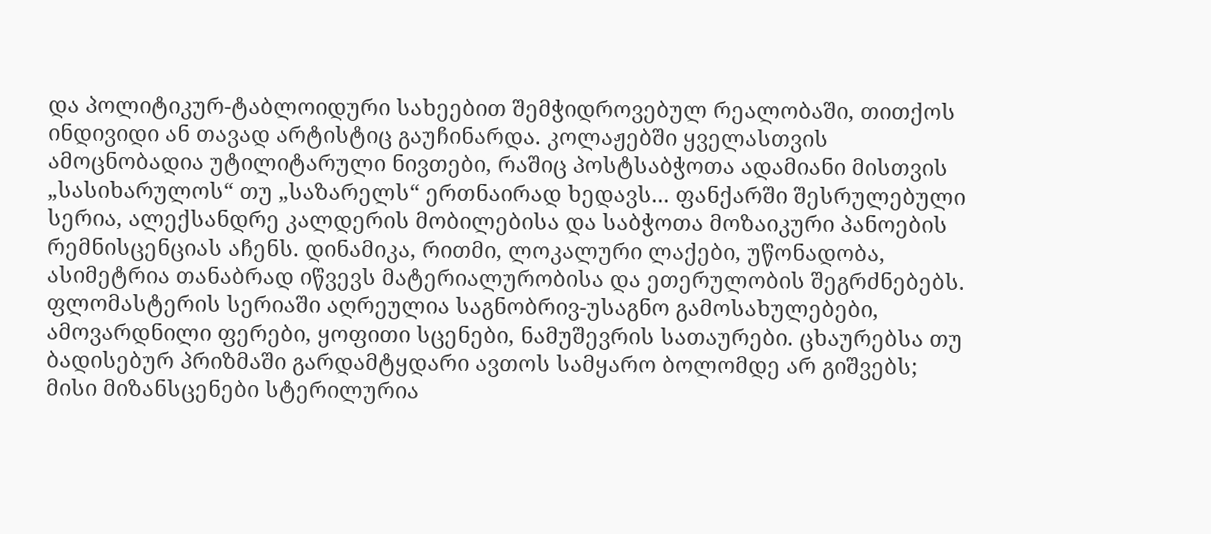და პოლიტიკურ-ტაბლოიდური სახეებით შემჭიდროვებულ რეალობაში, თითქოს ინდივიდი ან თავად არტისტიც გაუჩინარდა. კოლაჟებში ყველასთვის ამოცნობადია უტილიტარული ნივთები, რაშიც პოსტსაბჭოთა ადამიანი მისთვის „სასიხარულოს“ თუ „საზარელს“ ერთნაირად ხედავს... ფანქარში შესრულებული სერია, ალექსანდრე კალდერის მობილებისა და საბჭოთა მოზაიკური პანოების რემნისცენციას აჩენს. დინამიკა, რითმი, ლოკალური ლაქები, უწონადობა, ასიმეტრია თანაბრად იწვევს მატერიალურობისა და ეთერულობის შეგრძნებებს. ფლომასტერის სერიაში აღრეულია საგნობრივ-უსაგნო გამოსახულებები, ამოვარდნილი ფერები, ყოფითი სცენები, ნამუშევრის სათაურები. ცხაურებსა თუ ბადისებურ პრიზმაში გარდამტყდარი ავთოს სამყარო ბოლომდე არ გიშვებს; მისი მიზანსცენები სტერილურია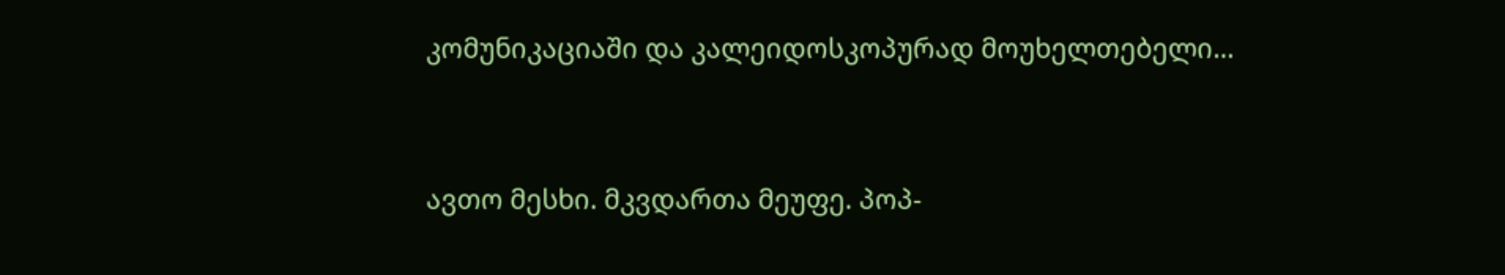კომუნიკაციაში და კალეიდოსკოპურად მოუხელთებელი...


ავთო მესხი. მკვდართა მეუფე. პოპ-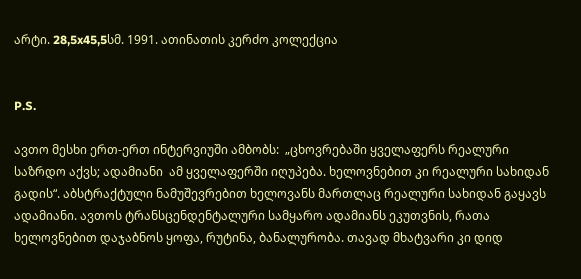არტი. 28,5x45,5სმ. 1991. ათინათის კერძო კოლექცია


P.S.

ავთო მესხი ერთ-ერთ ინტერვიუში ამბობს:  „ცხოვრებაში ყველაფერს რეალური საზრდო აქვს; ადამიანი  ამ ყველაფერში იღუპება. ხელოვნებით კი რეალური სახიდან გადის“. აბსტრაქტული ნამუშევრებით ხელოვანს მართლაც რეალური სახიდან გაყავს ადამიანი. ავთოს ტრანსცენდენტალური სამყარო ადამიანს ეკუთვნის, რათა ხელოვნებით დაჯაბნოს ყოფა, რუტინა, ბანალურობა. თავად მხატვარი კი დიდ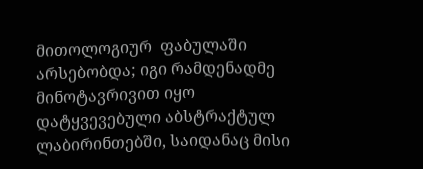მითოლოგიურ  ფაბულაში არსებობდა; იგი რამდენადმე მინოტავრივით იყო დატყვევებული აბსტრაქტულ ლაბირინთებში, საიდანაც მისი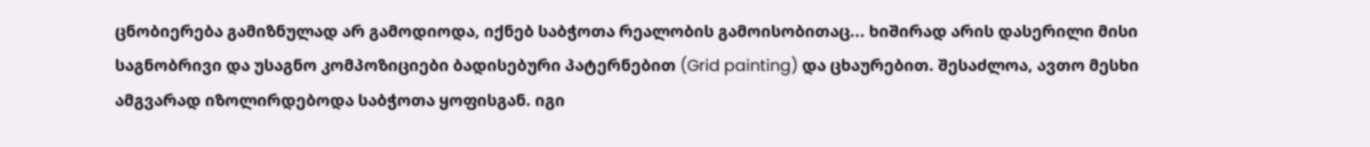ცნობიერება გამიზნულად არ გამოდიოდა, იქნებ საბჭოთა რეალობის გამოისობითაც... ხიშირად არის დასერილი მისი საგნობრივი და უსაგნო კომპოზიციები ბადისებური პატერნებით (Grid painting) და ცხაურებით. შესაძლოა, ავთო მესხი ამგვარად იზოლირდებოდა საბჭოთა ყოფისგან. იგი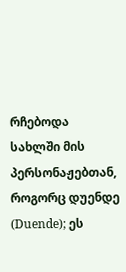რჩებოდა სახლში მის პერსონაჟებთან, როგორც დუენდე (Duende); ეს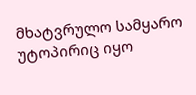მხატვრულო სამყარო უტოპირიც იყო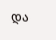და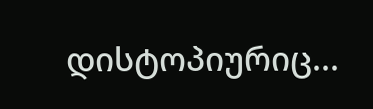დისტოპიურიც...